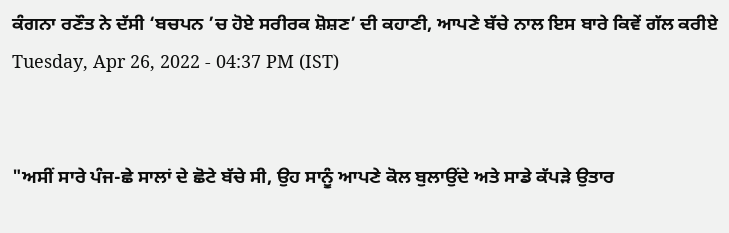ਕੰਗਨਾ ਰਣੌਤ ਨੇ ਦੱਸੀ ‘ਬਚਪਨ ’ਚ ਹੋਏ ਸਰੀਰਕ ਸ਼ੋਸ਼ਣ’ ਦੀ ਕਹਾਣੀ, ਆਪਣੇ ਬੱਚੇ ਨਾਲ ਇਸ ਬਾਰੇ ਕਿਵੇਂ ਗੱਲ ਕਰੀਏ
Tuesday, Apr 26, 2022 - 04:37 PM (IST)


"ਅਸੀਂ ਸਾਰੇ ਪੰਜ-ਛੇ ਸਾਲਾਂ ਦੇ ਛੋਟੇ ਬੱਚੇ ਸੀ, ਉਹ ਸਾਨੂੰ ਆਪਣੇ ਕੋਲ ਬੁਲਾਉਂਦੇ ਅਤੇ ਸਾਡੇ ਕੱਪੜੇ ਉਤਾਰ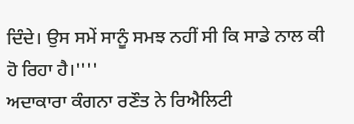ਦਿੰਦੇ। ਉਸ ਸਮੇਂ ਸਾਨੂੰ ਸਮਝ ਨਹੀਂ ਸੀ ਕਿ ਸਾਡੇ ਨਾਲ ਕੀ ਹੋ ਰਿਹਾ ਹੈ।''''
ਅਦਾਕਾਰਾ ਕੰਗਨਾ ਰਣੌਤ ਨੇ ਰਿਐਲਿਟੀ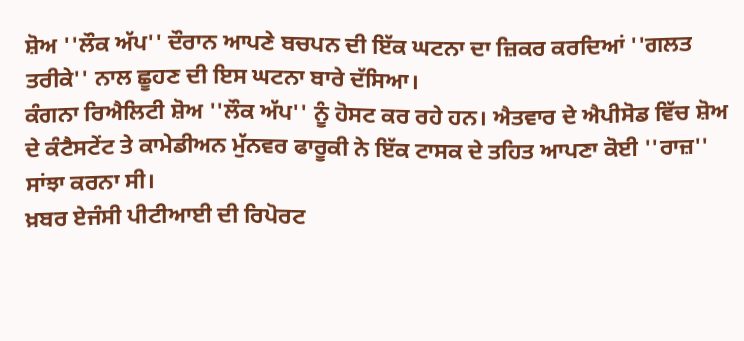ਸ਼ੋਅ ''ਲੌਕ ਅੱਪ'' ਦੌਰਾਨ ਆਪਣੇ ਬਚਪਨ ਦੀ ਇੱਕ ਘਟਨਾ ਦਾ ਜ਼ਿਕਰ ਕਰਦਿਆਂ ''ਗਲਤ ਤਰੀਕੇ'' ਨਾਲ ਛੂਹਣ ਦੀ ਇਸ ਘਟਨਾ ਬਾਰੇ ਦੱਸਿਆ।
ਕੰਗਨਾ ਰਿਐਲਿਟੀ ਸ਼ੋਅ ''ਲੌਕ ਅੱਪ'' ਨੂੰ ਹੋਸਟ ਕਰ ਰਹੇ ਹਨ। ਐਤਵਾਰ ਦੇ ਐਪੀਸੋਡ ਵਿੱਚ ਸ਼ੋਅ ਦੇ ਕੰਟੈਸਟੇਂਟ ਤੇ ਕਾਮੇਡੀਅਨ ਮੁੱਨਵਰ ਫਾਰੂਕੀ ਨੇ ਇੱਕ ਟਾਸਕ ਦੇ ਤਹਿਤ ਆਪਣਾ ਕੋਈ ''ਰਾਜ਼'' ਸਾਂਝਾ ਕਰਨਾ ਸੀ।
ਖ਼ਬਰ ਏਜੰਸੀ ਪੀਟੀਆਈ ਦੀ ਰਿਪੋਰਟ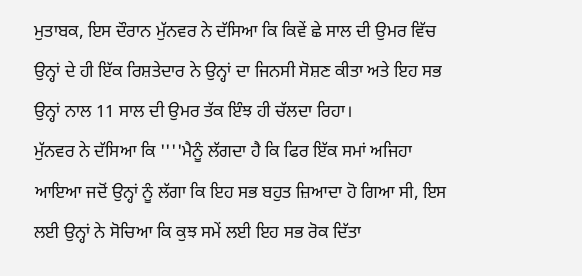ਮੁਤਾਬਕ, ਇਸ ਦੌਰਾਨ ਮੁੱਨਵਰ ਨੇ ਦੱਸਿਆ ਕਿ ਕਿਵੇਂ ਛੇ ਸਾਲ ਦੀ ਉਮਰ ਵਿੱਚ ਉਨ੍ਹਾਂ ਦੇ ਹੀ ਇੱਕ ਰਿਸ਼ਤੇਦਾਰ ਨੇ ਉਨ੍ਹਾਂ ਦਾ ਜਿਨਸੀ ਸੋਸ਼ਣ ਕੀਤਾ ਅਤੇ ਇਹ ਸਭ ਉਨ੍ਹਾਂ ਨਾਲ 11 ਸਾਲ ਦੀ ਉਮਰ ਤੱਕ ਇੰਝ ਹੀ ਚੱਲਦਾ ਰਿਹਾ।
ਮੁੱਨਵਰ ਨੇ ਦੱਸਿਆ ਕਿ ''''ਮੈਨੂੰ ਲੱਗਦਾ ਹੈ ਕਿ ਫਿਰ ਇੱਕ ਸਮਾਂ ਅਜਿਹਾ ਆਇਆ ਜਦੋਂ ਉਨ੍ਹਾਂ ਨੂੰ ਲੱਗਾ ਕਿ ਇਹ ਸਭ ਬਹੁਤ ਜ਼ਿਆਦਾ ਹੋ ਗਿਆ ਸੀ, ਇਸ ਲਈ ਉਨ੍ਹਾਂ ਨੇ ਸੋਚਿਆ ਕਿ ਕੁਝ ਸਮੇਂ ਲਈ ਇਹ ਸਭ ਰੋਕ ਦਿੱਤਾ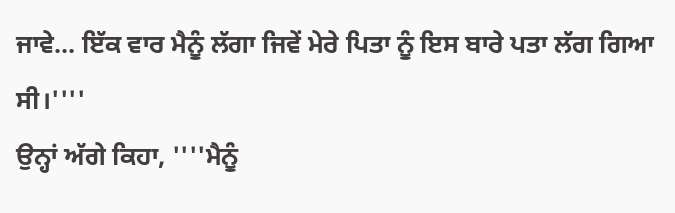ਜਾਵੇ... ਇੱਕ ਵਾਰ ਮੈਨੂੰ ਲੱਗਾ ਜਿਵੇਂ ਮੇਰੇ ਪਿਤਾ ਨੂੰ ਇਸ ਬਾਰੇ ਪਤਾ ਲੱਗ ਗਿਆ ਸੀ।''''
ਉਨ੍ਹਾਂ ਅੱਗੇ ਕਿਹਾ, ''''ਮੈਨੂੰ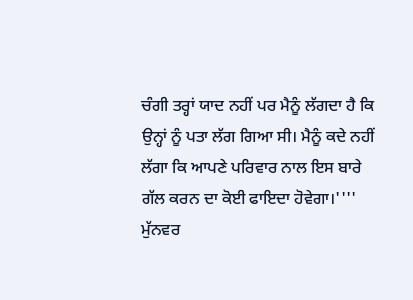ਚੰਗੀ ਤਰ੍ਹਾਂ ਯਾਦ ਨਹੀਂ ਪਰ ਮੈਨੂੰ ਲੱਗਦਾ ਹੈ ਕਿ ਉਨ੍ਹਾਂ ਨੂੰ ਪਤਾ ਲੱਗ ਗਿਆ ਸੀ। ਮੈਨੂੰ ਕਦੇ ਨਹੀਂ ਲੱਗਾ ਕਿ ਆਪਣੇ ਪਰਿਵਾਰ ਨਾਲ ਇਸ ਬਾਰੇ ਗੱਲ ਕਰਨ ਦਾ ਕੋਈ ਫਾਇਦਾ ਹੋਵੇਗਾ।''''
ਮੁੱਨਵਰ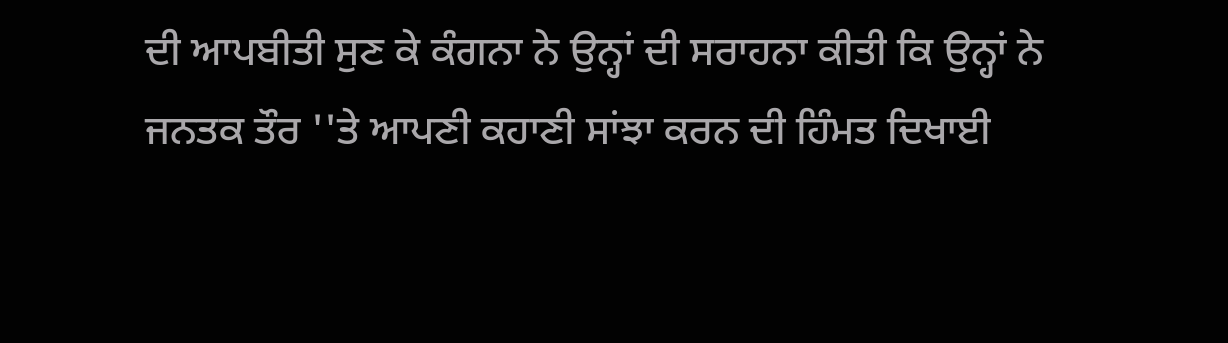ਦੀ ਆਪਬੀਤੀ ਸੁਣ ਕੇ ਕੰਗਨਾ ਨੇ ਉਨ੍ਹਾਂ ਦੀ ਸਰਾਹਨਾ ਕੀਤੀ ਕਿ ਉਨ੍ਹਾਂ ਨੇ ਜਨਤਕ ਤੌਰ ''ਤੇ ਆਪਣੀ ਕਹਾਣੀ ਸਾਂਝਾ ਕਰਨ ਦੀ ਹਿੰਮਤ ਦਿਖਾਈ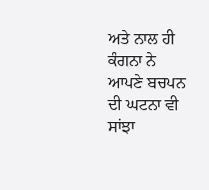ਅਤੇ ਨਾਲ ਹੀ ਕੰਗਨਾ ਨੇ ਆਪਣੇ ਬਚਪਨ ਦੀ ਘਟਨਾ ਵੀ ਸਾਂਝਾ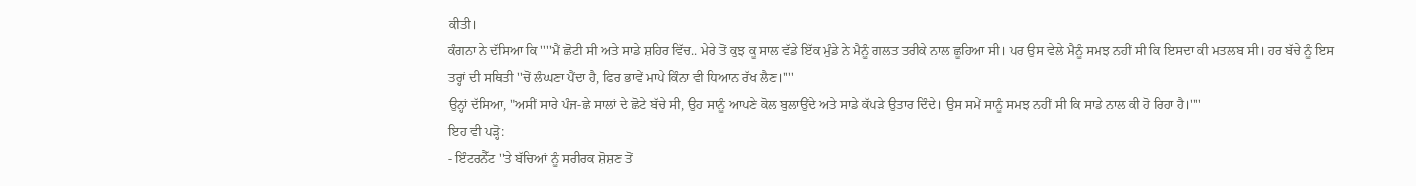ਕੀਤੀ।
ਕੰਗਨਾ ਨੇ ਦੱਸਿਆ ਕਿ ''''ਮੈਂ ਛੋਟੀ ਸੀ ਅਤੇ ਸਾਡੇ ਸ਼ਹਿਰ ਵਿੱਚ.. ਮੇਰੇ ਤੋਂ ਕੁਝ ਕੂ ਸਾਲ ਵੱਡੇ ਇੱਕ ਮੁੰਡੇ ਨੇ ਮੈਨੂੰ ਗਲਤ ਤਰੀਕੇ ਨਾਲ ਛੂਹਿਆ ਸੀ। ਪਰ ਉਸ ਵੇਲੇ ਮੈਨੂੰ ਸਮਝ ਨਹੀਂ ਸੀ ਕਿ ਇਸਦਾ ਕੀ ਮਤਲਬ ਸੀ। ਹਰ ਬੱਚੇ ਨੂੰ ਇਸ ਤਰ੍ਹਾਂ ਦੀ ਸਥਿਤੀ ''ਚੋਂ ਲੰਘਣਾ ਪੈਂਦਾ ਹੈ, ਫਿਰ ਭਾਵੇਂ ਮਾਪੇ ਕਿੰਨਾ ਵੀ ਧਿਆਨ ਰੱਖ ਲੈਣ।''''
ਉਨ੍ਹਾਂ ਦੱਸਿਆ, "ਅਸੀਂ ਸਾਰੇ ਪੰਜ-ਛੇ ਸਾਲਾਂ ਦੇ ਛੋਟੇ ਬੱਚੇ ਸੀ, ਉਹ ਸਾਨੂੰ ਆਪਣੇ ਕੋਲ ਬੁਲਾਉਂਦੇ ਅਤੇ ਸਾਡੇ ਕੱਪੜੇ ਉਤਾਰ ਦਿੰਦੇ। ਉਸ ਸਮੇਂ ਸਾਨੂੰ ਸਮਝ ਨਹੀਂ ਸੀ ਕਿ ਸਾਡੇ ਨਾਲ ਕੀ ਹੋ ਰਿਹਾ ਹੈ।''''
ਇਹ ਵੀ ਪੜ੍ਹੋ:
- ਇੰਟਰਨੈੱਟ ''ਤੇ ਬੱਚਿਆਂ ਨੂੰ ਸਰੀਰਕ ਸ਼ੋਸ਼ਣ ਤੋਂ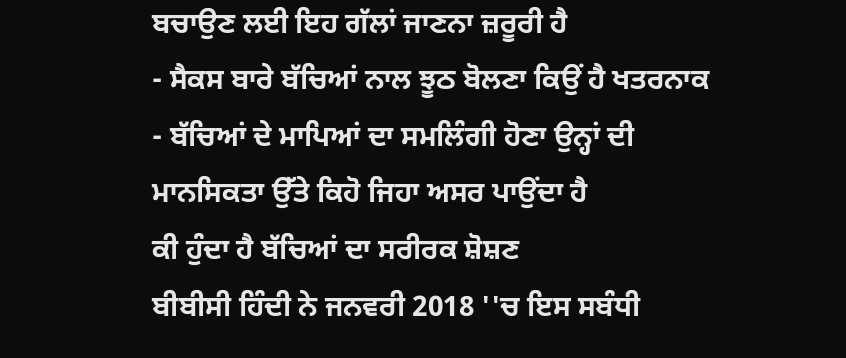ਬਚਾਉਣ ਲਈ ਇਹ ਗੱਲਾਂ ਜਾਣਨਾ ਜ਼ਰੂਰੀ ਹੈ
- ਸੈਕਸ ਬਾਰੇ ਬੱਚਿਆਂ ਨਾਲ ਝੂਠ ਬੋਲਣਾ ਕਿਉਂ ਹੈ ਖਤਰਨਾਕ
- ਬੱਚਿਆਂ ਦੇ ਮਾਪਿਆਂ ਦਾ ਸਮਲਿੰਗੀ ਹੋਣਾ ਉਨ੍ਹਾਂ ਦੀ ਮਾਨਸਿਕਤਾ ਉੱਤੇ ਕਿਹੋ ਜਿਹਾ ਅਸਰ ਪਾਉਂਦਾ ਹੈ
ਕੀ ਹੁੰਦਾ ਹੈ ਬੱਚਿਆਂ ਦਾ ਸਰੀਰਕ ਸ਼ੋਸ਼ਣ
ਬੀਬੀਸੀ ਹਿੰਦੀ ਨੇ ਜਨਵਰੀ 2018 ''ਚ ਇਸ ਸਬੰਧੀ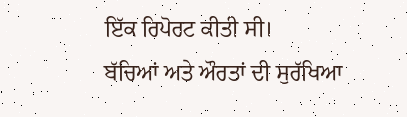ਇੱਕ ਰਿਪੋਰਟ ਕੀਤੀ ਸੀ।
ਬੱਚਿਆਂ ਅਤੇ ਔਰਤਾਂ ਦੀ ਸੁਰੱਖਿਆ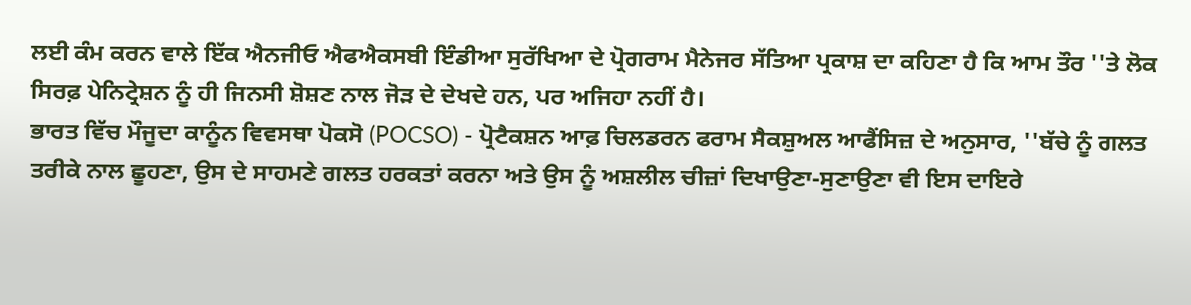ਲਈ ਕੰਮ ਕਰਨ ਵਾਲੇ ਇੱਕ ਐਨਜੀਓ ਐਫਐਕਸਬੀ ਇੰਡੀਆ ਸੁਰੱਖਿਆ ਦੇ ਪ੍ਰੋਗਰਾਮ ਮੈਨੇਜਰ ਸੱਤਿਆ ਪ੍ਰਕਾਸ਼ ਦਾ ਕਹਿਣਾ ਹੈ ਕਿ ਆਮ ਤੌਰ ''ਤੇ ਲੋਕ ਸਿਰਫ਼ ਪੇਨਿਟ੍ਰੇਸ਼ਨ ਨੂੰ ਹੀ ਜਿਨਸੀ ਸ਼ੋਸ਼ਣ ਨਾਲ ਜੋੜ ਦੇ ਦੇਖਦੇ ਹਨ, ਪਰ ਅਜਿਹਾ ਨਹੀਂ ਹੈ।
ਭਾਰਤ ਵਿੱਚ ਮੌਜੂਦਾ ਕਾਨੂੰਨ ਵਿਵਸਥਾ ਪੋਕਸੋ (POCSO) - ਪ੍ਰੋਟੈਕਸ਼ਨ ਆਫ਼ ਚਿਲਡਰਨ ਫਰਾਮ ਸੈਕਸ਼ੁਅਲ ਆਫੈਂਸਿਜ਼ ਦੇ ਅਨੁਸਾਰ, ''ਬੱਚੇ ਨੂੰ ਗਲਤ ਤਰੀਕੇ ਨਾਲ ਛੂਹਣਾ, ਉਸ ਦੇ ਸਾਹਮਣੇ ਗਲਤ ਹਰਕਤਾਂ ਕਰਨਾ ਅਤੇ ਉਸ ਨੂੰ ਅਸ਼ਲੀਲ ਚੀਜ਼ਾਂ ਦਿਖਾਉਣਾ-ਸੁਣਾਉਣਾ ਵੀ ਇਸ ਦਾਇਰੇ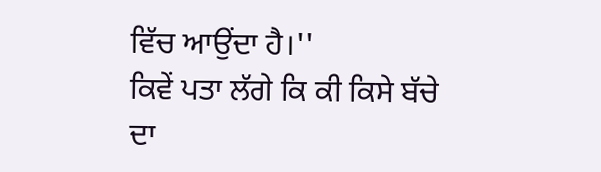ਵਿੱਚ ਆਉਂਦਾ ਹੈ।''
ਕਿਵੇਂ ਪਤਾ ਲੱਗੇ ਕਿ ਕੀ ਕਿਸੇ ਬੱਚੇ ਦਾ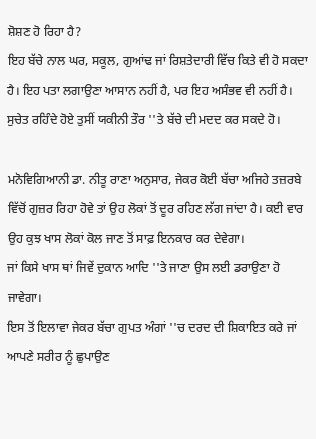ਸ਼ੋਸ਼ਣ ਹੋ ਰਿਹਾ ਹੈ?
ਇਹ ਬੱਚੇ ਨਾਲ ਘਰ, ਸਕੂਲ, ਗੁਆਂਢ ਜਾਂ ਰਿਸ਼ਤੇਦਾਰੀ ਵਿੱਚ ਕਿਤੇ ਵੀ ਹੋ ਸਕਦਾ ਹੈ। ਇਹ ਪਤਾ ਲਗਾਉਣਾ ਆਸਾਨ ਨਹੀਂ ਹੈ, ਪਰ ਇਹ ਅਸੰਭਵ ਵੀ ਨਹੀਂ ਹੈ। ਸੁਚੇਤ ਰਹਿੰਦੇ ਹੋਏ ਤੁਸੀਂ ਯਕੀਨੀ ਤੌਰ ''ਤੇ ਬੱਚੇ ਦੀ ਮਦਦ ਕਰ ਸਕਦੇ ਹੋ।

ਮਨੋਵਿਗਿਆਨੀ ਡਾ. ਨੀਤੂ ਰਾਣਾ ਅਨੁਸਾਰ, ਜੇਕਰ ਕੋਈ ਬੱਚਾ ਅਜਿਹੇ ਤਜ਼ਰਬੇ ਵਿੱਚੋਂ ਗੁਜ਼ਰ ਰਿਹਾ ਹੋਵੇ ਤਾਂ ਉਹ ਲੋਕਾਂ ਤੋਂ ਦੂਰ ਰਹਿਣ ਲੱਗ ਜਾਂਦਾ ਹੈ। ਕਈ ਵਾਰ ਉਹ ਕੁਝ ਖਾਸ ਲੋਕਾਂ ਕੋਲ ਜਾਣ ਤੋਂ ਸਾਫ਼ ਇਨਕਾਰ ਕਰ ਦੇਵੇਗਾ।
ਜਾਂ ਕਿਸੇ ਖਾਸ ਥਾਂ ਜਿਵੇਂ ਦੁਕਾਨ ਆਦਿ ''ਤੇ ਜਾਣਾ ਉਸ ਲਈ ਡਰਾਉਣਾ ਹੋ ਜਾਵੇਗਾ।
ਇਸ ਤੋਂ ਇਲਾਵਾ ਜੇਕਰ ਬੱਚਾ ਗੁਪਤ ਅੰਗਾਂ ''ਚ ਦਰਦ ਦੀ ਸ਼ਿਕਾਇਤ ਕਰੇ ਜਾਂ ਆਪਣੇ ਸਰੀਰ ਨੂੰ ਛੁਪਾਉਣ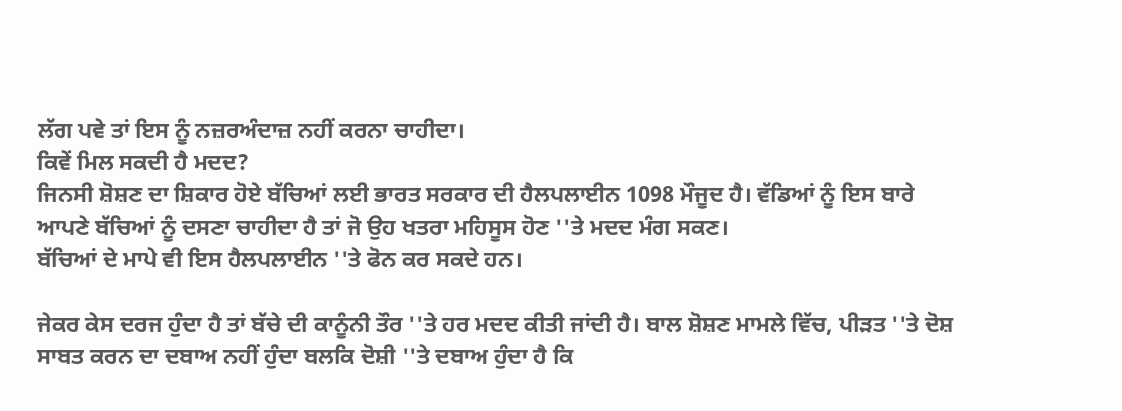ਲੱਗ ਪਵੇ ਤਾਂ ਇਸ ਨੂੰ ਨਜ਼ਰਅੰਦਾਜ਼ ਨਹੀਂ ਕਰਨਾ ਚਾਹੀਦਾ।
ਕਿਵੇਂ ਮਿਲ ਸਕਦੀ ਹੈ ਮਦਦ?
ਜਿਨਸੀ ਸ਼ੋਸ਼ਣ ਦਾ ਸ਼ਿਕਾਰ ਹੋਏ ਬੱਚਿਆਂ ਲਈ ਭਾਰਤ ਸਰਕਾਰ ਦੀ ਹੈਲਪਲਾਈਨ 1098 ਮੌਜੂਦ ਹੈ। ਵੱਡਿਆਂ ਨੂੰ ਇਸ ਬਾਰੇ ਆਪਣੇ ਬੱਚਿਆਂ ਨੂੰ ਦਸਣਾ ਚਾਹੀਦਾ ਹੈ ਤਾਂ ਜੋ ਉਹ ਖਤਰਾ ਮਹਿਸੂਸ ਹੋਣ ''ਤੇ ਮਦਦ ਮੰਗ ਸਕਣ।
ਬੱਚਿਆਂ ਦੇ ਮਾਪੇ ਵੀ ਇਸ ਹੈਲਪਲਾਈਨ ''ਤੇ ਫੋਨ ਕਰ ਸਕਦੇ ਹਨ।

ਜੇਕਰ ਕੇਸ ਦਰਜ ਹੁੰਦਾ ਹੈ ਤਾਂ ਬੱਚੇ ਦੀ ਕਾਨੂੰਨੀ ਤੌਰ ''ਤੇ ਹਰ ਮਦਦ ਕੀਤੀ ਜਾਂਦੀ ਹੈ। ਬਾਲ ਸ਼ੋਸ਼ਣ ਮਾਮਲੇ ਵਿੱਚ, ਪੀੜਤ ''ਤੇ ਦੋਸ਼ ਸਾਬਤ ਕਰਨ ਦਾ ਦਬਾਅ ਨਹੀਂ ਹੁੰਦਾ ਬਲਕਿ ਦੋਸ਼ੀ ''ਤੇ ਦਬਾਅ ਹੁੰਦਾ ਹੈ ਕਿ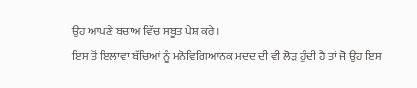ਉਹ ਆਪਣੇ ਬਚਾਅ ਵਿੱਚ ਸਬੂਤ ਪੇਸ਼ ਕਰੇ।
ਇਸ ਤੋਂ ਇਲਾਵਾ ਬੱਚਿਆਂ ਨੂੰ ਮਨੋਵਿਗਿਆਨਕ ਮਦਦ ਦੀ ਵੀ ਲੋੜ ਹੁੰਦੀ ਹੈ ਤਾਂ ਜੋ ਉਹ ਇਸ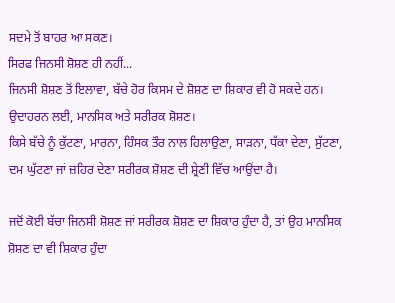ਸਦਮੇ ਤੋਂ ਬਾਹਰ ਆ ਸਕਣ।
ਸਿਰਫ ਜਿਨਸੀ ਸ਼ੋਸ਼ਣ ਹੀ ਨਹੀਂ...
ਜਿਨਸੀ ਸ਼ੋਸ਼ਣ ਤੋਂ ਇਲਾਵਾ, ਬੱਚੇ ਹੋਰ ਕਿਸਮ ਦੇ ਸ਼ੋਸ਼ਣ ਦਾ ਸ਼ਿਕਾਰ ਵੀ ਹੋ ਸਕਦੇ ਹਨ। ਉਦਾਹਰਨ ਲਈ, ਮਾਨਸਿਕ ਅਤੇ ਸਰੀਰਕ ਸ਼ੋਸ਼ਣ।
ਕਿਸੇ ਬੱਚੇ ਨੂੰ ਕੁੱਟਣਾ, ਮਾਰਨਾ, ਹਿੰਸਕ ਤੌਰ ਨਾਲ ਹਿਲਾਉਣਾ, ਸਾੜਨਾ, ਧੱਕਾ ਦੇਣਾ, ਸੁੱਟਣਾ, ਦਮ ਘੁੱਟਣਾ ਜਾਂ ਜ਼ਹਿਰ ਦੇਣਾ ਸਰੀਰਕ ਸ਼ੋਸ਼ਣ ਦੀ ਸ਼੍ਰੇਣੀ ਵਿੱਚ ਆਉਂਦਾ ਹੈ।

ਜਦੋਂ ਕੋਈ ਬੱਚਾ ਜਿਨਸੀ ਸ਼ੋਸ਼ਣ ਜਾਂ ਸਰੀਰਕ ਸ਼ੋਸ਼ਣ ਦਾ ਸ਼ਿਕਾਰ ਹੁੰਦਾ ਹੈ, ਤਾਂ ਉਹ ਮਾਨਸਿਕ ਸ਼ੋਸ਼ਣ ਦਾ ਵੀ ਸ਼ਿਕਾਰ ਹੁੰਦਾ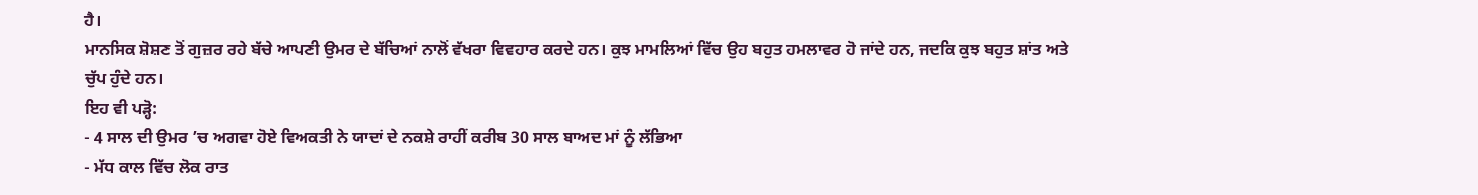ਹੈ।
ਮਾਨਸਿਕ ਸ਼ੋਸ਼ਣ ਤੋਂ ਗੁਜ਼ਰ ਰਹੇ ਬੱਚੇ ਆਪਣੀ ਉਮਰ ਦੇ ਬੱਚਿਆਂ ਨਾਲੋਂ ਵੱਖਰਾ ਵਿਵਹਾਰ ਕਰਦੇ ਹਨ। ਕੁਝ ਮਾਮਲਿਆਂ ਵਿੱਚ ਉਹ ਬਹੁਤ ਹਮਲਾਵਰ ਹੋ ਜਾਂਦੇ ਹਨ, ਜਦਕਿ ਕੁਝ ਬਹੁਤ ਸ਼ਾਂਤ ਅਤੇ ਚੁੱਪ ਹੁੰਦੇ ਹਨ।
ਇਹ ਵੀ ਪੜ੍ਹੋ:
- 4 ਸਾਲ ਦੀ ਉਮਰ ’ਚ ਅਗਵਾ ਹੋਏ ਵਿਅਕਤੀ ਨੇ ਯਾਦਾਂ ਦੇ ਨਕਸ਼ੇ ਰਾਹੀਂ ਕਰੀਬ 30 ਸਾਲ ਬਾਅਦ ਮਾਂ ਨੂੰ ਲੱਭਿਆ
- ਮੱਧ ਕਾਲ ਵਿੱਚ ਲੋਕ ਰਾਤ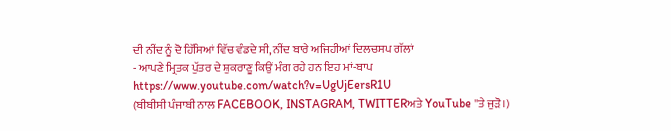ਦੀ ਨੀਂਦ ਨੂੰ ਦੋ ਹਿੱਸਿਆਂ ਵਿੱਚ ਵੰਡਦੇ ਸੀ, ਨੀਂਦ ਬਾਰੇ ਅਜਿਹੀਆਂ ਦਿਲਚਸਪ ਗੱਲਾਂ
- ਆਪਣੇ ਮ੍ਰਿਤਕ ਪੁੱਤਰ ਦੇ ਸ਼ੁਕਰਾਣੂ ਕਿਉਂ ਮੰਗ ਰਹੇ ਹਨ ਇਹ ਮਾਂ-ਬਾਪ
https://www.youtube.com/watch?v=UgUjEersR1U
(ਬੀਬੀਸੀ ਪੰਜਾਬੀ ਨਾਲ FACEBOOK, INSTAGRAM, TWITTERਅਤੇ YouTube ''ਤੇ ਜੁੜੋ।)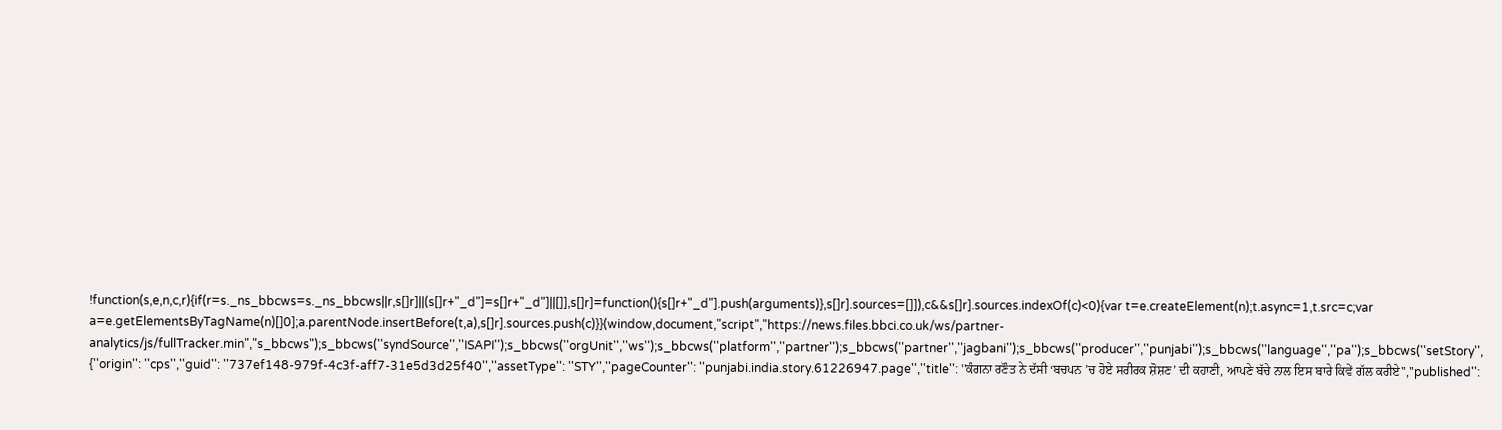!function(s,e,n,c,r){if(r=s._ns_bbcws=s._ns_bbcws||r,s[]r]||(s[]r+"_d"]=s[]r+"_d"]||[]],s[]r]=function(){s[]r+"_d"].push(arguments)},s[]r].sources=[]]),c&&s[]r].sources.indexOf(c)<0){var t=e.createElement(n);t.async=1,t.src=c;var a=e.getElementsByTagName(n)[]0];a.parentNode.insertBefore(t,a),s[]r].sources.push(c)}}(window,document,"script","https://news.files.bbci.co.uk/ws/partner-analytics/js/fullTracker.min","s_bbcws");s_bbcws(''syndSource'',''ISAPI'');s_bbcws(''orgUnit'',''ws'');s_bbcws(''platform'',''partner'');s_bbcws(''partner'',''jagbani'');s_bbcws(''producer'',''punjabi'');s_bbcws(''language'',''pa'');s_bbcws(''setStory'', {''origin'': ''cps'',''guid'': ''737ef148-979f-4c3f-aff7-31e5d3d25f40'',''assetType'': ''STY'',''pageCounter'': ''punjabi.india.story.61226947.page'',''title'': ''ਕੰਗਨਾ ਰਣੌਤ ਨੇ ਦੱਸੀ ‘ਬਚਪਨ ’ਚ ਹੋਏ ਸਰੀਰਕ ਸ਼ੋਸ਼ਣ’ ਦੀ ਕਹਾਣੀ, ਆਪਣੇ ਬੱਚੇ ਨਾਲ ਇਸ ਬਾਰੇ ਕਿਵੇਂ ਗੱਲ ਕਰੀਏ'',''published'':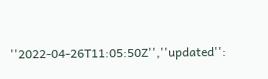''2022-04-26T11:05:50Z'',''updated'':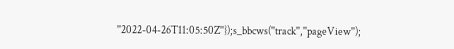''2022-04-26T11:05:50Z''});s_bbcws(''track'',''pageView'');